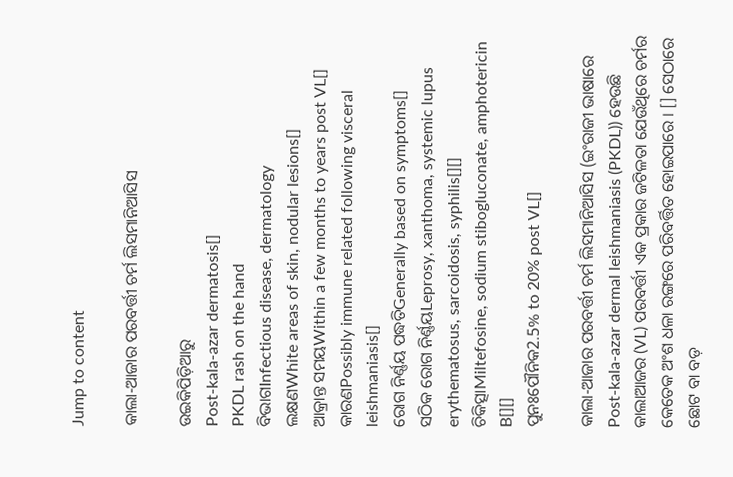Jump to content

କାଲା-ଆଜାର ପରବର୍ତ୍ତୀ ଚର୍ମ ଲିସମାନିଆସିସ

ଉଇକିପିଡ଼ିଆ‌ରୁ
Post-kala-azar dermatosis[]
PKDL rash on the hand
ବିଭାଗInfectious disease, dermatology
ଲକ୍ଷଣWhite areas of skin, nodular lesions[]
ଆକ୍ରାନ୍ତ ସମୟWithin a few months to years post VL[]
କାରଣPossibly immune related following visceral leishmaniasis[]
ରୋଗ ନିର୍ଣ୍ଣୟ ପଦ୍ଧତିGenerally based on symptoms[]
ସଠିକ ରୋଗ ନିର୍ଣ୍ଣୟLeprosy, xanthoma, systemic lupus erythematosus, sarcoidosis, syphilis[][]
ଚିକିତ୍ସାMiltefosine, sodium stibogluconate, amphotericin B[][]
ପୁନଃପୌନିକ2.5% to 20% post VL[]

କାଲା-ଆଜାର ପରବର୍ତ୍ତୀ ଚର୍ମ ଲିସମାନିଆସିସ (ଇଂରାଜୀ ଭାଷାରେ Post-kala-azar dermal leishmaniasis (PKDL)) ହେଉଛି କାଲାଆଜର (VL) ପରବର୍ତ୍ତୀ ଏକ ପ୍ରକାର ଜଟିଳତା ଯେଉଁଥିରେ ଚର୍ମର କେତେକ ଅଂଶ ଧଳା ରଙ୍ଗରେ ପରିବର୍ତ୍ତିତ ହୋଇପାରେ । [] ସେଠାରେ ଛୋଟ ବା ବଡ଼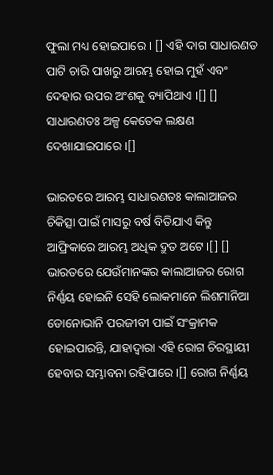ଫୁଲା ମଧ୍ୟ ହୋଇପାରେ । [] ଏହି ଦାଗ ସାଧାରଣତ ପାଟି ଚାରି ପାଖରୁ ଆରମ୍ଭ ହୋଇ ମୁହଁ ଏବଂ ଦେହାର ଉପର ଅଂଶକୁ ବ୍ୟାପିଥାଏ ।[] [] ସାଧାରଣତଃ ଅଳ୍ପ କେତେକ ଲକ୍ଷଣ ଦେଖାଯାଇପାରେ ।[]

ଭାରତରେ ଆରମ୍ଭ ସାଧାରଣତଃ କାଲାଆଜର ଚିକିତ୍ସା ପାଇଁ ମାସରୁ ବର୍ଷ ବିତିଯାଏ କିନ୍ତୁ ଆଫ୍ରିକାରେ ଆରମ୍ଭ ଅଧିକ ଦ୍ରୁତ ଅଟେ ।[] [] ଭାରତରେ ଯେଉଁମାନଙ୍କର କାଲାଆଜର ରୋଗ ନିର୍ଣ୍ଣୟ ହୋଇନି ସେହି ଲୋକମାନେ ଲିଶମାନିଆ ଡୋନୋଭାନି ପରଜୀବୀ ପାଇଁ ସଂକ୍ରାମକ ହୋଇପାରନ୍ତି, ଯାହାଦ୍ୱାରା ଏହି ରୋଗ ଚିରସ୍ଥାୟୀ ହେବାର ସମ୍ଭାବନା ରହିପାରେ ।[] ରୋଗ ନିର୍ଣ୍ଣୟ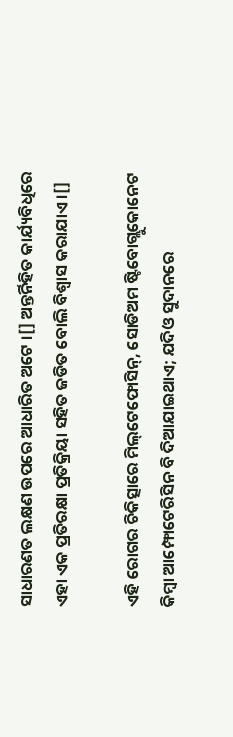ସାଧାରଣତ ଲକ୍ଷଣ ଉପରେ ଆଧାରିତ ଅଟେ ।[] ଅନ୍ତର୍ନିହିତ କାର୍ଯ୍ୟବିଧିରେ ଏହା ଏକ ପ୍ରତିରକ୍ଷା ପ୍ରତିକ୍ରିୟା ସହିତ ଜଡିତ ବୋଲି ବିଶ୍ୱାସ କରାଯାଏ ।[]

ଏହି ରୋଗର ଚିକିତ୍ସାରେ ମିଲ୍‌ଟେଫୋସିନ୍, ସୋଡିଅମ ଷ୍ଟିବୋଗ୍ଲୁକୋନେଟ କିମ୍ବା ଆମ୍ଫୋଟେରିସିନ ବି ଦିଆଯାଇଥାଏ; ଯଦିଓ ସୁଦାନରେ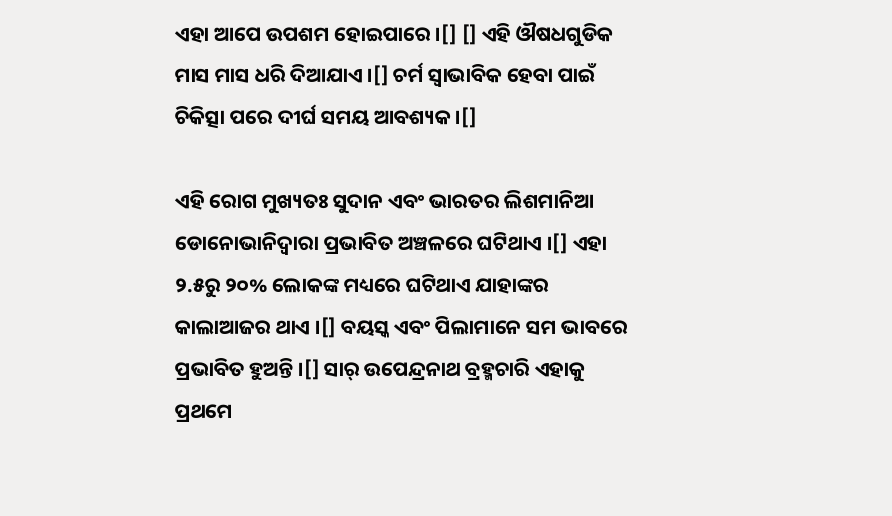ଏହା ଆପେ ଉପଶମ ହୋଇପାରେ ।[] [] ଏହି ଔଷଧଗୁଡିକ ମାସ ମାସ ଧରି ଦିଆଯାଏ ।[] ଚର୍ମ ସ୍ୱାଭାବିକ ହେବା ପାଇଁ ଚିକିତ୍ସା ପରେ ଦୀର୍ଘ ସମୟ ଆବଶ୍ୟକ ।[]

ଏହି ରୋଗ ମୁଖ୍ୟତଃ ସୁଦାନ ଏବଂ ଭାରତର ଲିଶମାନିଆ ଡୋନୋଭାନିଦ୍ୱାରା ପ୍ରଭାବିତ ଅଞ୍ଚଳରେ ଘଟିଥାଏ ।[] ଏହା ୨.୫ରୁ ୨୦% ଲୋକଙ୍କ ମଧ୍ୟରେ ଘଟିଥାଏ ଯାହାଙ୍କର କାଲାଆଜର ଥାଏ ।[] ବୟସ୍କ ଏବଂ ପିଲାମାନେ ସମ ଭାବରେ ପ୍ରଭାବିତ ହୁଅନ୍ତି ।[] ସାର୍ ଉପେନ୍ଦ୍ରନାଥ ବ୍ରହ୍ମଚାରି ଏହାକୁ ପ୍ରଥମେ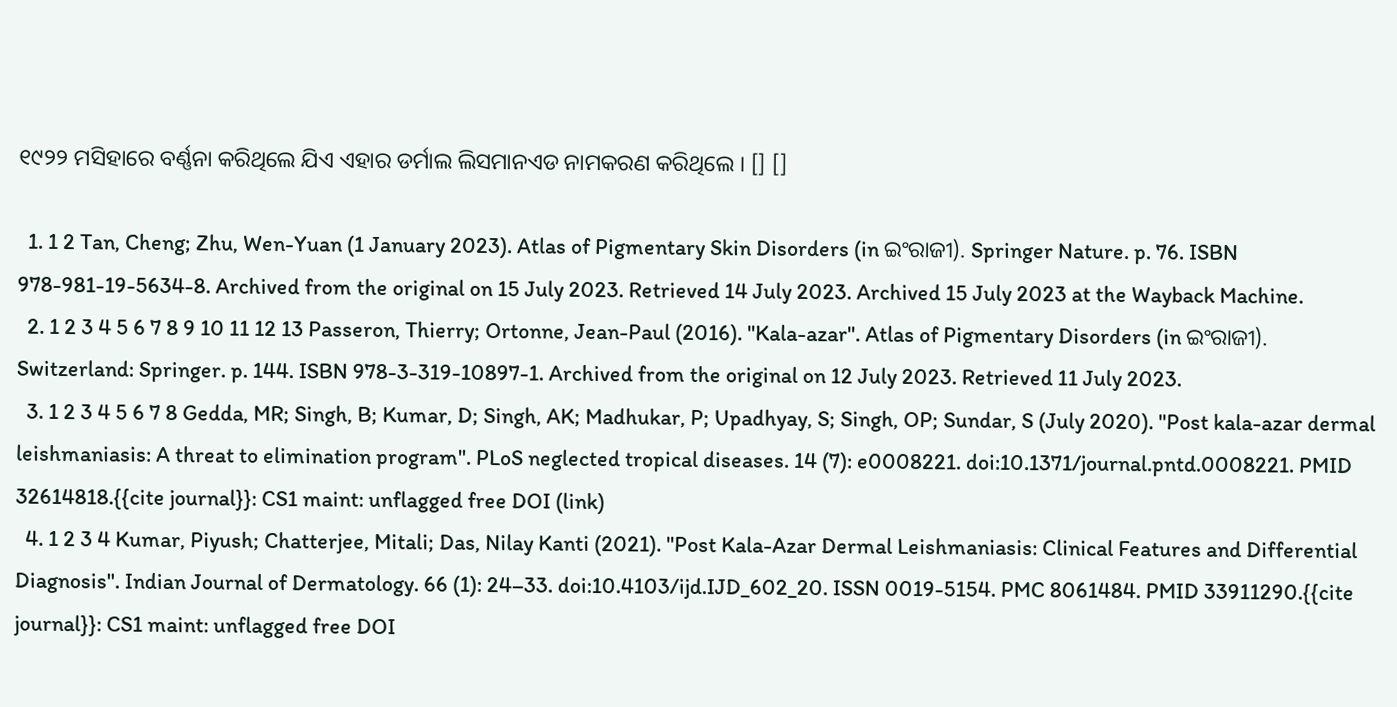୧୯୨୨ ମସିହାରେ ବର୍ଣ୍ଣନା କରିଥିଲେ ଯିଏ ଏହାର ଡର୍ମାଲ ଲିସମାନଏଡ ନାମକରଣ କରିଥିଲେ । [] []

  1. 1 2 Tan, Cheng; Zhu, Wen-Yuan (1 January 2023). Atlas of Pigmentary Skin Disorders (in ଇଂରାଜୀ). Springer Nature. p. 76. ISBN 978-981-19-5634-8. Archived from the original on 15 July 2023. Retrieved 14 July 2023. Archived 15 July 2023 at the Wayback Machine.
  2. 1 2 3 4 5 6 7 8 9 10 11 12 13 Passeron, Thierry; Ortonne, Jean-Paul (2016). "Kala-azar". Atlas of Pigmentary Disorders (in ଇଂରାଜୀ). Switzerland: Springer. p. 144. ISBN 978-3-319-10897-1. Archived from the original on 12 July 2023. Retrieved 11 July 2023.
  3. 1 2 3 4 5 6 7 8 Gedda, MR; Singh, B; Kumar, D; Singh, AK; Madhukar, P; Upadhyay, S; Singh, OP; Sundar, S (July 2020). "Post kala-azar dermal leishmaniasis: A threat to elimination program". PLoS neglected tropical diseases. 14 (7): e0008221. doi:10.1371/journal.pntd.0008221. PMID 32614818.{{cite journal}}: CS1 maint: unflagged free DOI (link)
  4. 1 2 3 4 Kumar, Piyush; Chatterjee, Mitali; Das, Nilay Kanti (2021). "Post Kala-Azar Dermal Leishmaniasis: Clinical Features and Differential Diagnosis". Indian Journal of Dermatology. 66 (1): 24–33. doi:10.4103/ijd.IJD_602_20. ISSN 0019-5154. PMC 8061484. PMID 33911290.{{cite journal}}: CS1 maint: unflagged free DOI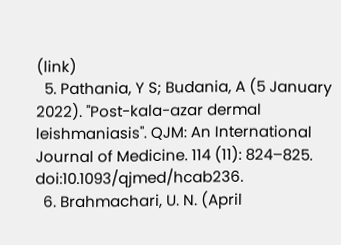(link)
  5. Pathania, Y S; Budania, A (5 January 2022). "Post-kala-azar dermal leishmaniasis". QJM: An International Journal of Medicine. 114 (11): 824–825. doi:10.1093/qjmed/hcab236.
  6. Brahmachari, U. N. (April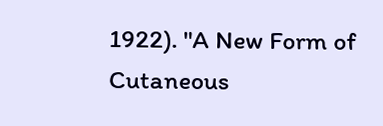1922). "A New Form of Cutaneous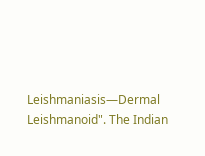Leishmaniasis—Dermal Leishmanoid". The Indian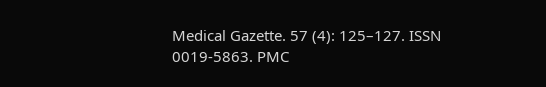Medical Gazette. 57 (4): 125–127. ISSN 0019-5863. PMC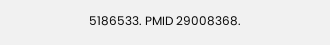5186533. PMID 29008368.